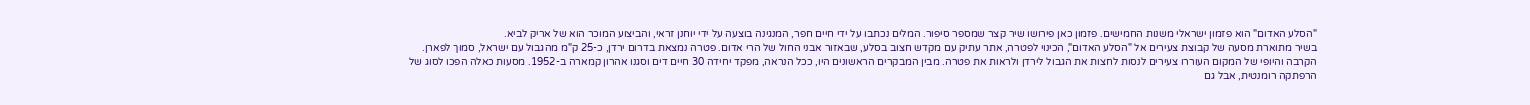"הסלע האדום" הוא פזמון ישראלי משנות החמישים. פזמון כאן פירושו שיר קצר שמספר סיפור. המלים נכתבו על ידי חיים חפר, המנגינה בוצעה על ידי יוחנן זראי, והביצוע המוכר הוא של אריק לביא.
בשיר מתוארת מסעה של קבוצת צעירים אל "הסלע האדום", הכינוי לפטרה, אתר עתיק עם מקדש חצוב בסלע, שבאזור אבני החול של הרי אדום. פטרה נמצאת בדרום ירדן, כ-25 ק"מ מהגבול עם ישראל, סמוך לפארן.
הקרבה והיופי של המקום העוררו צעירים לנסות לחצות את הגבול לירדן ולראות את פטרה. מבין המבקרים הראשונים היו, ככל הנראה, מפקד יחידה 30 חיים דים וסגנו אהרון קמארה ב-1952. מסעות כאלה הפכו לסוג של הרפתקה רומנטית, אבל גם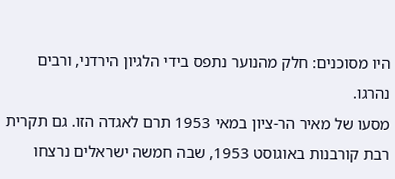היו מסוכנים: חלק מהנוער נתפס בידי הלגיון הירדני, ורבים נהרגו.
מסעו של מאיר הר-ציון במאי 1953 תרם לאגדה הזו. גם תקרית רבת קורבנות באוגוסט 1953, שבה חמשה ישראלים נרצחו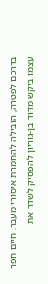בדרכם לפטרה, הובילה להחמרת איסורי מעבר. חיים חפר עצמו ביקש מדוד בן-גוריון להפסיק לשדר את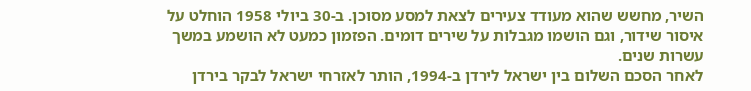השיר, מחשש שהוא מעודד צעירים לצאת למסע מסוכן. ב-30 ביולי 1958 הוחלט על איסור שידור, וגם הושמו מגבלות על שירים דומים. הפזמון כמעט לא הושמע במשך עשרות שנים.
לאחר הסכם השלום בין ישראל לירדן ב-1994, הותר לאזרחי ישראל לבקר בירדן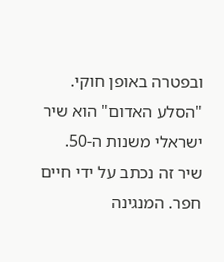ובפטרה באופן חוקי.
"הסלע האדום" הוא שיר ישראלי משנות ה-50. שיר זה נכתב על ידי חיים חפר. המנגינה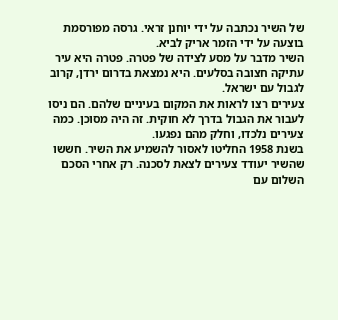של השיר נכתבה על ידי יוחנן זראי. גרסה מפורסמת בוצעה על ידי הזמר אריק לביא.
השיר מדבר על מסע לצידה של פטרה. פטרה היא עיר עתיקה חצובה בסלעים. היא נמצאת בדרום ירדן, קרוב לגבול עם ישראל.
צעירים רצו לראות את המקום בעיניים שלהם. הם ניסו לעבור את הגבול בדרך לא חוקית. זה היה מסוכן. כמה צעירים נלכדו, וחלק מהם נפגעו.
בשנת 1958 החליטו לאסור להשמיע את השיר. חששו שהשיר יעודד צעירים לצאת לסכנה. רק אחרי הסכם השלום עם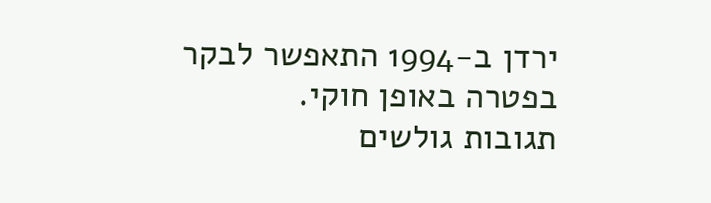ירדן ב-1994 התאפשר לבקר בפטרה באופן חוקי.
תגובות גולשים